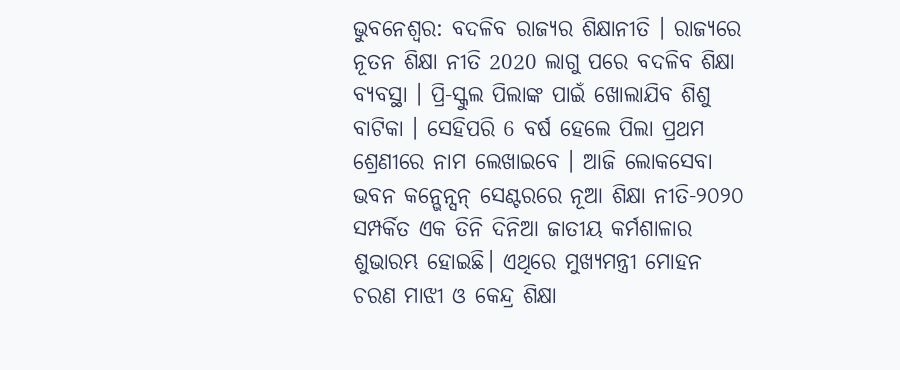ଭୁବନେଶ୍ବର: ବଦଳିବ ରାଜ୍ୟର ଶିକ୍ଷାନୀତି । ରାଜ୍ୟରେ ନୂତନ ଶିକ୍ଷା ନୀତି 2020 ଲାଗୁ ପରେ ବଦଳିବ ଶିକ୍ଷା ବ୍ୟବସ୍ଥା । ପ୍ରି-ସ୍କୁଲ ପିଲାଙ୍କ ପାଇଁ ଖୋଲାଯିବ ଶିଶୁ ବାଟିକା । ସେହିପରି 6 ବର୍ଷ ହେଲେ ପିଲା ପ୍ରଥମ ଶ୍ରେଣୀରେ ନାମ ଲେଖାଇବେ । ଆଜି ଲୋକସେବା ଭବନ କନ୍ଭେନ୍ସନ୍ ସେଣ୍ଟରରେ ନୂଆ ଶିକ୍ଷା ନୀତି-୨୦୨୦ ସମ୍ପର୍କିତ ଏକ ତିନି ଦିନିଆ ଜାତୀୟ କର୍ମଶାଳାର ଶୁଭାରମ୍ଭ ହୋଇଛି। ଏଥିରେ ମୁଖ୍ୟମନ୍ତ୍ରୀ ମୋହନ ଚରଣ ମାଝୀ ଓ କେନ୍ଦ୍ର ଶିକ୍ଷା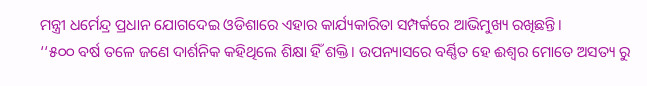ମନ୍ତ୍ରୀ ଧର୍ମେନ୍ଦ୍ର ପ୍ରଧାନ ଯୋଗଦେଇ ଓଡିଶାରେ ଏହାର କାର୍ଯ୍ୟକାରିତା ସମ୍ପର୍କରେ ଆଭିମୁଖ୍ୟ ରଖିଛନ୍ତି।
‘‘୫୦୦ ବର୍ଷ ତଳେ ଜଣେ ଦାର୍ଶନିକ କହିଥିଲେ ଶିକ୍ଷା ହିଁ ଶକ୍ତି। ଉପନ୍ୟାସରେ ବର୍ଣ୍ଣିତ ହେ ଈଶ୍ୱର ମୋତେ ଅସତ୍ୟ ରୁ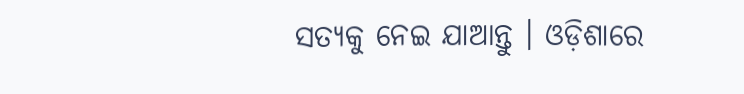ସତ୍ୟକୁ ନେଇ ଯାଆନ୍ତୁ । ଓଡ଼ିଶାରେ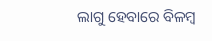ଲାଗୁ ହେବାରେ ବିଳମ୍ବ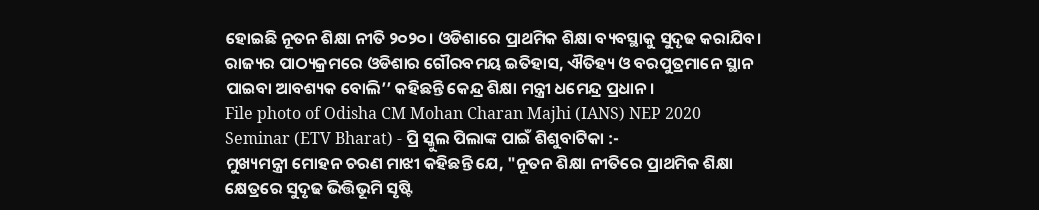ହୋଇଛି ନୂତନ ଶିକ୍ଷା ନୀତି ୨୦୨୦। ଓଡିଶାରେ ପ୍ରାଥମିକ ଶିକ୍ଷା ବ୍ୟବସ୍ଥାକୁ ସୁଦୃଢ କରାଯିବ। ରାଜ୍ୟର ପାଠ୍ୟକ୍ରମରେ ଓଡିଶାର ଗୌରବମୟ ଇତିହାସ, ଐତିହ୍ୟ ଓ ବରପୁତ୍ରମାନେ ସ୍ଥାନ ପାଇବା ଆବଶ୍ୟକ ବୋଲି’’ କହିଛନ୍ତି କେନ୍ଦ୍ର ଶିକ୍ଷା ମନ୍ତ୍ରୀ ଧମେନ୍ଦ୍ର ପ୍ରଧାନ।
File photo of Odisha CM Mohan Charan Majhi (IANS) NEP 2020 Seminar (ETV Bharat) - ପ୍ରି ସ୍କୁଲ ପିଲାଙ୍କ ପାଇଁ ଶିଶୁବାଟିକା :-
ମୁଖ୍ୟମନ୍ତ୍ରୀ ମୋହନ ଚରଣ ମାଝୀ କହିଛନ୍ତି ଯେ, "ନୂତନ ଶିକ୍ଷା ନୀତିରେ ପ୍ରାଥମିକ ଶିକ୍ଷା କ୍ଷେତ୍ରରେ ସୁଦୃଢ ଭିତ୍ତିଭୂମି ସୃଷ୍ଟି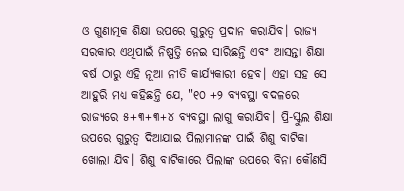ଓ ଗୁଣାତ୍ମକ ଶିକ୍ଷା ଉପରେ ଗୁରୁତ୍ୱ ପ୍ରଦାନ କରାଯିବ। ରାଜ୍ୟ ସରକାର ଏଥିପାଇଁ ନିଷ୍ପତ୍ତି ନେଇ ସାରିଛନ୍ତି ଏବଂ ଆସନ୍ତା ଶିକ୍ଷା ବର୍ଷ ଠାରୁ ଏହି ନୂଆ ନୀତି କାର୍ଯ୍ୟକାରୀ ହେବ। ଏହା ସହ ସେ ଆହୁରି ମଧ୍ୟ କହିଛନ୍ତି ଯେ, "୧୦ +୨ ବ୍ୟବସ୍ଥା ବଦଳରେ ରାଜ୍ୟରେ ୫+୩+୩+୪ ବ୍ୟବସ୍ଥା ଲାଗୁ କରାଯିବ। ପ୍ରି-ସ୍କୁଲ ଶିକ୍ଷା ଉପରେ ଗୁରୁତ୍ୱ ଦିଆଯାଇ ପିଲାମାନଙ୍କ ପାଇଁ ଶିଶୁ ବାଟିକା ଖୋଲା ଯିବ। ଶିଶୁ ବାଟିକାରେ ପିଲାଙ୍କ ଉପରେ ବିନା କୌଣସି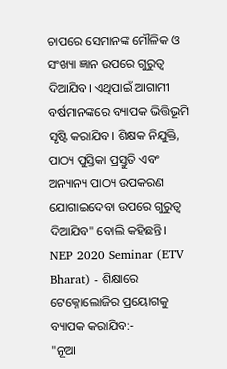ଚାପରେ ସେମାନଙ୍କ ମୌଳିକ ଓ ସଂଖ୍ୟା ଜ୍ଞାନ ଉପରେ ଗୁରୁତ୍ୱ ଦିଆଯିବ। ଏଥିପାଇଁ ଆଗାମୀ ବର୍ଷମାନଙ୍କରେ ବ୍ୟାପକ ଭିତ୍ତିଭୂମି ସୃଷ୍ଟି କରାଯିବ। ଶିକ୍ଷକ ନିଯୁକ୍ତି, ପାଠ୍ୟ ପୁସ୍ତିକା ପ୍ରସ୍ତୁତି ଏବଂ ଅନ୍ୟାନ୍ୟ ପାଠ୍ୟ ଉପକରଣ ଯୋଗାଇଦେବା ଉପରେ ଗୁରୁତ୍ୱ ଦିଆଯିବ" ବୋଲି କହିଛନ୍ତି।
NEP 2020 Seminar (ETV Bharat) - ଶିକ୍ଷାରେ ଟେକ୍ନୋଲୋଜିର ପ୍ରୟୋଗକୁ ବ୍ୟାପକ କରାଯିବ:-
"ନୂଆ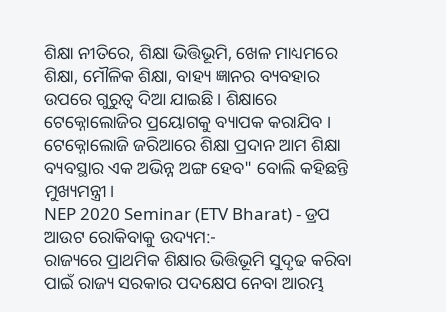ଶିକ୍ଷା ନୀତିରେ, ଶିକ୍ଷା ଭିତ୍ତିଭୂମି, ଖେଳ ମାଧ୍ୟମରେ ଶିକ୍ଷା, ମୌଳିକ ଶିକ୍ଷା, ବାହ୍ୟ ଜ୍ଞାନର ବ୍ୟବହାର ଉପରେ ଗୁରୁତ୍ୱ ଦିଆ ଯାଇଛି । ଶିକ୍ଷାରେ ଟେକ୍ନୋଲୋଜିର ପ୍ରୟୋଗକୁ ବ୍ୟାପକ କରାଯିବ । ଟେକ୍ନୋଲୋଜି ଜରିଆରେ ଶିକ୍ଷା ପ୍ରଦାନ ଆମ ଶିକ୍ଷା ବ୍ୟବସ୍ଥାର ଏକ ଅଭିନ୍ନ ଅଙ୍ଗ ହେବ" ବୋଲି କହିଛନ୍ତି ମୁଖ୍ୟମନ୍ତ୍ରୀ।
NEP 2020 Seminar (ETV Bharat) - ଡ୍ରପ ଆଉଟ ରୋକିବାକୁ ଉଦ୍ୟମ:-
ରାଜ୍ୟରେ ପ୍ରାଥମିକ ଶିକ୍ଷାର ଭିତ୍ତିଭୂମି ସୁଦୃଢ କରିବା ପାଇଁ ରାଜ୍ୟ ସରକାର ପଦକ୍ଷେପ ନେବା ଆରମ୍ଭ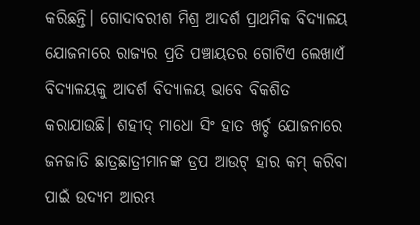କରିଛନ୍ତି। ଗୋଦାବରୀଶ ମିଶ୍ର ଆଦର୍ଶ ପ୍ରାଥମିକ ବିଦ୍ୟାଳୟ ଯୋଜନାରେ ରାଜ୍ୟର ପ୍ରତି ପଞ୍ଚାୟତର ଗୋଟିଏ ଲେଖାଏଁ ବିଦ୍ୟାଳୟକୁ ଆଦର୍ଶ ବିଦ୍ୟାଳୟ ଭାବେ ବିକଶିତ କରାଯାଉଛି। ଶହୀଦ୍ ମାଧୋ ସିଂ ହାତ ଖର୍ଚ୍ଚ ଯୋଜନାରେ ଜନଜାତି ଛାତ୍ରଛାତ୍ରୀମାନଙ୍କ ଡ୍ରପ ଆଉଟ୍ ହାର କମ୍ କରିବା ପାଇଁ ଉଦ୍ୟମ ଆରମ୍ଭ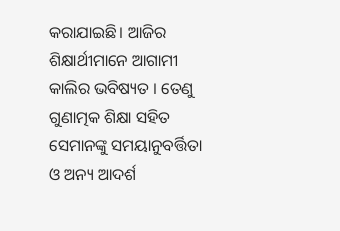କରାଯାଇଛି। ଆଜିର ଶିକ୍ଷାର୍ଥୀମାନେ ଆଗାମୀ କାଲିର ଭବିଷ୍ୟତ । ତେଣୁ ଗୁଣାତ୍ମକ ଶିକ୍ଷା ସହିତ ସେମାନଙ୍କୁ ସମୟାନୁବର୍ତ୍ତିତା ଓ ଅନ୍ୟ ଆଦର୍ଶ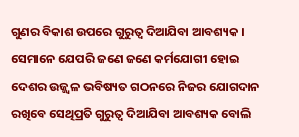ଗୁଣର ବିକାଶ ଉପରେ ଗୁରୁତ୍ୱ ଦିଆଯିବା ଆବଶ୍ୟକ । ସେମାନେ ଯେପରି ଜଣେ ଜଣେ କର୍ମଯୋଗୀ ହୋଇ ଦେଶର ଉଜ୍ଜ୍ୱଳ ଭବିଷ୍ୟତ ଗଠନରେ ନିଜର ଯୋଗଦାନ ରଖିବେ ସେଥିପ୍ରତି ଗୁରୁତ୍ୱ ଦିଆଯିବା ଆବଶ୍ୟକ ବୋଲି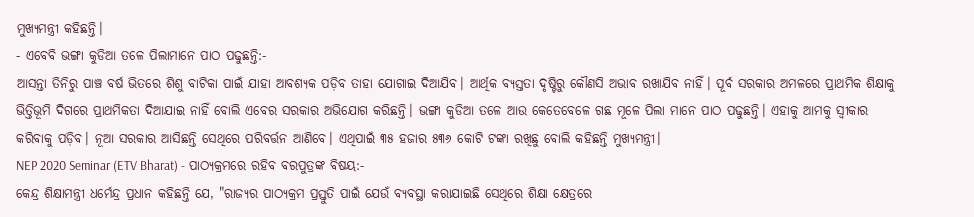ମୁଖ୍ୟମନ୍ତ୍ରୀ କହିଛନ୍ତି।
- ଏବେବି ଭଙ୍ଗା କୁଡିଆ ତଳେ ପିଲାମାନେ ପାଠ ପଢୁଛନ୍ତି:-
ଆସନ୍ତା ତିନିରୁ ପାଞ୍ଚ ବର୍ଷ ଭିତରେ ଶିଶୁ ବାଟିକା ପାଇଁ ଯାହା ଆବଶ୍ୟକ ପଡ଼ିବ ତାହା ଯୋଗାଇ ଦିଆଯିବ। ଆର୍ଥିକ ବ୍ୟସ୍ତତା ଦୃଷ୍ଟିରୁ କୌଣସି ଅଭାବ ରଖାଯିବ ନାହିଁ। ପୂର୍ବ ସରକାର ଅମଳରେ ପ୍ରାଥମିକ ଶିକ୍ଷାକୁ ଭିତ୍ତିଭୂମି ଦିଗରେ ପ୍ରାଥମିକତା ଦିଆଯାଇ ନାହିଁ ବୋଲି ଏବେର ସରକାର ଅଭିଯୋଗ କରିଛନ୍ତି। ଭଙ୍ଗା କୁଡିଆ ତଳେ ଆଉ କେତେବେଳେ ଗଛ ମୂଳେ ପିଲା ମାନେ ପାଠ ପଢୁଛନ୍ତି। ଏହାକୁ ଆମକୁ ସ୍ବୀକାର କରିବାକୁ ପଡ଼ିବ। ନୂଆ ସରକାର ଆସିଛନ୍ତି ସେଥିରେ ପରିବର୍ତ୍ତନ ଆଣିବେ। ଏଥିପାଇଁ ୩୫ ହଜାର ୫୩୬ କୋଟି ଟଙ୍କା ରଖିଛୁ ବୋଲି କହିଛନ୍ତି ମୁଖ୍ୟମନ୍ତ୍ରୀ।
NEP 2020 Seminar (ETV Bharat) - ପାଠ୍ୟକ୍ରମରେ ରହିବ ବରପୁତ୍ରଙ୍କ ବିଷୟ:-
କେନ୍ଦ୍ର ଶିକ୍ଷାମନ୍ତ୍ରୀ ଧର୍ମେନ୍ଦ୍ର ପ୍ରଧାନ କହିଛନ୍ତି ଯେ, "ରାଜ୍ୟର ପାଠ୍ୟକ୍ରମ ପ୍ରସ୍ତୁତି ପାଇଁ ଯେଉଁ ବ୍ୟବସ୍ଥା କରାଯାଇଛି ସେଥିରେ ଶିକ୍ଷା କ୍ଷେତ୍ରରେ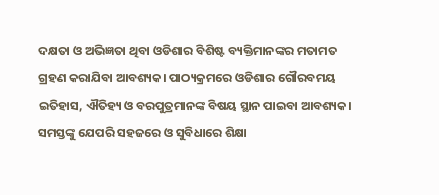ଦକ୍ଷତା ଓ ଅଭିଜ୍ଞତା ଥିବା ଓଡିଶାର ବିଶିଷ୍ଟ ବ୍ୟକ୍ତିମାନଙ୍କର ମତାମତ ଗ୍ରହଣ କରାଯିବା ଆବଶ୍ୟକ। ପାଠ୍ୟକ୍ରମରେ ଓଡିଶାର ଗୌରବମୟ ଇତିହାସ, ଐତିହ୍ୟ ଓ ବରପୁତ୍ରମାନଙ୍କ ବିଷୟ ସ୍ଥାନ ପାଇବା ଆବଶ୍ୟକ। ସମସ୍ତଙ୍କୁ ଯେପରି ସହଜରେ ଓ ସୁବିଧାରେ ଶିକ୍ଷା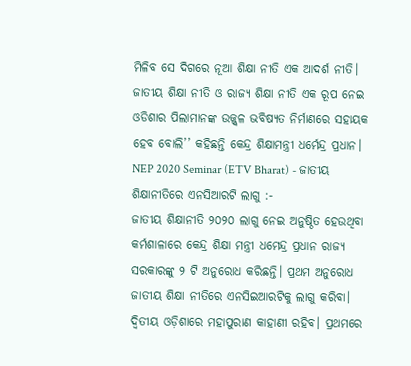ମିଳିବ ସେ ଦିଗରେ ନୂଆ ଶିକ୍ଷା ନୀତି ଏକ ଆଦର୍ଶ ନୀତି। ଜାତୀୟ ଶିକ୍ଷା ନୀତି ଓ ରାଜ୍ୟ ଶିକ୍ଷା ନୀତି ଏକ ରୂପ ନେଇ ଓଡିଶାର ପିଲାମାନଙ୍କ ଉଜ୍ଜ୍ୱଳ ଭବିଷ୍ୟତ ନିର୍ମାଣରେ ସହାୟକ ହେବ ବୋଲି’’ କହିଛନ୍ତି କେନ୍ଦ୍ର ଶିକ୍ଷାମନ୍ତ୍ରୀ ଧର୍ମେନ୍ଦ୍ର ପ୍ରଧାନ।
NEP 2020 Seminar (ETV Bharat) - ଜାତୀୟ ଶିକ୍ଷାନୀତିରେ ଏନସିଆରଟି ଲାଗୁ :-
ଜାତୀୟ ଶିକ୍ଷାନୀତି ୨୦୨୦ ଲାଗୁ ନେଇ ଅନୁଷ୍ଠିତ ହେଉଥିବା କର୍ମଶାଳାରେ କେନ୍ଦ୍ର ଶିକ୍ଷା ମନ୍ତ୍ରୀ ଧମେନ୍ଦ୍ର ପ୍ରଧାନ ରାଜ୍ୟ ସରକାରଙ୍କୁ ୨ ଟି ଅନୁରୋଧ କରିଛନ୍ତି। ପ୍ରଥମ ଅନୁରୋଧ ଜାତୀୟ ଶିକ୍ଷା ନୀତିରେ ଏନସିଇଆରଟିକୁ ଲାଗୁ କରିବା। ଦ୍ବିତୀୟ ଓଡ଼ିଶାରେ ମହାପୁରାଣ କାହାଣୀ ରହିବ। ପ୍ରଥମରେ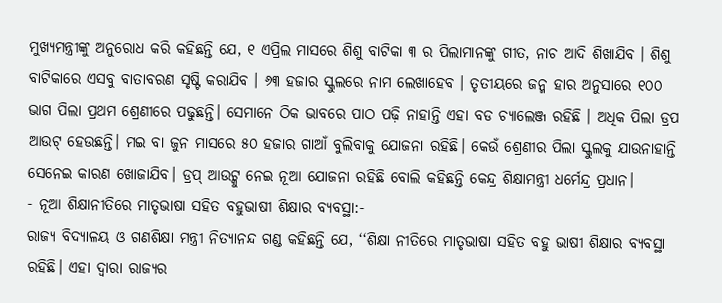ମୁଖ୍ୟମନ୍ତ୍ରୀଙ୍କୁ ଅନୁରୋଧ କରି କହିଛନ୍ତି ଯେ, ୧ ଏପ୍ରିଲ ମାସରେ ଶିଶୁ ବାଟିକା ୩ ର ପିଲାମାନଙ୍କୁ ଗୀତ, ନାଚ ଆଦି ଶିଖାଯିବ । ଶିଶୁ ବାଟିକାରେ ଏସବୁ ବାତାବରଣ ସୃଷ୍ଟି କରାଯିବ । ୬୩ ହଜାର ସ୍କୁଲରେ ନାମ ଲେଖାହେବ । ତୃତୀୟରେ ଜନ୍ମ ହାର ଅନୁସାରେ ୧୦୦ ଭାଗ ପିଲା ପ୍ରଥମ ଶ୍ରେଣୀରେ ପଢୁଛନ୍ତି। ସେମାନେ ଠିକ ଭାବରେ ପାଠ ପଢ଼ି ନାହାନ୍ତି ଏହା ବଡ ଚ୍ୟାଲେଞ୍ଜ ରହିଛି । ଅଧିକ ପିଲା ଡ୍ରପ ଆଉଟ୍ ହେଉଛନ୍ତି। ମଇ ବା ଜୁନ ମାସରେ ୫୦ ହଜାର ଗାଆଁ ବୁଲିବାକୁ ଯୋଜନା ରହିଛି। କେଉଁ ଶ୍ରେଣୀର ପିଲା ସ୍କୁଲକୁ ଯାଉନାହାନ୍ତି ସେନେଇ କାରଣ ଖୋଜାଯିବ। ଡ୍ରପ୍ ଆଉଟ୍କୁ ନେଇ ନୂଆ ଯୋଜନା ରହିଛି ବୋଲି କହିଛନ୍ତି କେନ୍ଦ୍ର ଶିକ୍ଷାମନ୍ତ୍ରୀ ଧର୍ମେନ୍ଦ୍ର ପ୍ରଧାନ।
- ନୂଆ ଶିକ୍ଷାନୀତିରେ ମାତୃଭାଷା ସହିତ ବହୁଭାଷୀ ଶିକ୍ଷାର ବ୍ୟବସ୍ଥା:-
ରାଜ୍ୟ ବିଦ୍ୟାଳୟ ଓ ଗଣଶିକ୍ଷା ମନ୍ତ୍ରୀ ନିତ୍ୟାନନ୍ଦ ଗଣ୍ଡ କହିଛନ୍ତି ଯେ, ‘‘ଶିକ୍ଷା ନୀତିରେ ମାତୃଭାଷା ସହିତ ବହୁ ଭାଷୀ ଶିକ୍ଷାର ବ୍ୟବସ୍ଥା ରହିଛି। ଏହା ଦ୍ୱାରା ରାଜ୍ୟର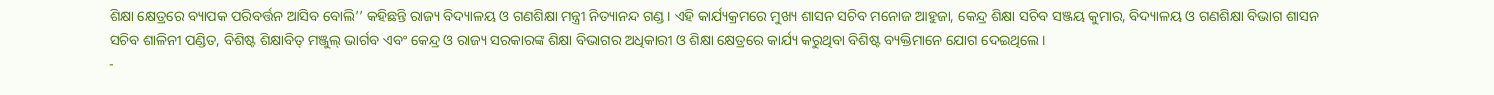ଶିକ୍ଷା କ୍ଷେତ୍ରରେ ବ୍ୟାପକ ପରିବର୍ତ୍ତନ ଆସିବ ବୋଲି’’ କହିଛନ୍ତି ରାଜ୍ୟ ବିଦ୍ୟାଳୟ ଓ ଗଣଶିକ୍ଷା ମନ୍ତ୍ରୀ ନିତ୍ୟାନନ୍ଦ ଗଣ୍ଡ। ଏହି କାର୍ଯ୍ୟକ୍ରମରେ ମୁଖ୍ୟ ଶାସନ ସଚିବ ମନୋଜ ଆହୁଜା, କେନ୍ଦ୍ର ଶିକ୍ଷା ସଚିବ ସଞ୍ଜୟ କୁମାର, ବିଦ୍ୟାଳୟ ଓ ଗଣଶିକ୍ଷା ବିଭାଗ ଶାସନ ସଚିବ ଶାଳିନୀ ପଣ୍ଡିତ, ବିଶିଷ୍ଟ ଶିକ୍ଷାବିତ୍ ମଞ୍ଜୁଲ୍ ଭାର୍ଗବ ଏବଂ କେନ୍ଦ୍ର ଓ ରାଜ୍ୟ ସରକାରଙ୍କ ଶିକ୍ଷା ବିଭାଗର ଅଧିକାରୀ ଓ ଶିକ୍ଷା କ୍ଷେତ୍ରରେ କାର୍ଯ୍ୟ କରୁଥିବା ବିଶିଷ୍ଟ ବ୍ୟକ୍ତିମାନେ ଯୋଗ ଦେଇଥିଲେ।
-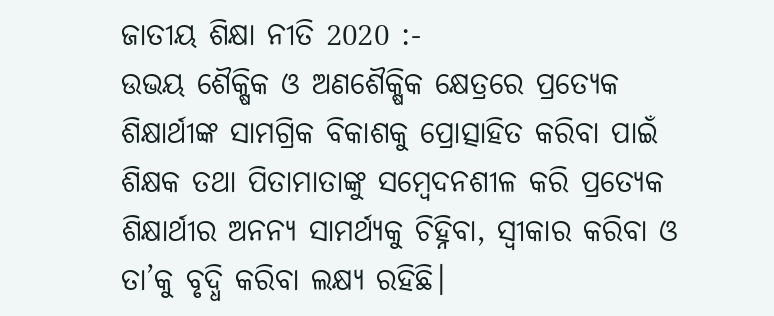ଜାତୀୟ ଶିକ୍ଷା ନୀତି 2020 :-
ଉଭୟ ଶୈକ୍ଷିକ ଓ ଅଣଶୈକ୍ଷିକ କ୍ଷେତ୍ରରେ ପ୍ରତ୍ୟେକ ଶିକ୍ଷାର୍ଥୀଙ୍କ ସାମଗ୍ରିକ ବିକାଶକୁ ପ୍ରୋତ୍ସାହିତ କରିବା ପାଇଁ ଶିକ୍ଷକ ତଥା ପିତାମାତାଙ୍କୁ ସମ୍ବେଦନଶୀଳ କରି ପ୍ରତ୍ୟେକ ଶିକ୍ଷାର୍ଥୀର ଅନନ୍ୟ ସାମର୍ଥ୍ୟକୁ ଚିହ୍ନିବା, ସ୍ୱୀକାର କରିବା ଓ ତା’କୁ ବୃଦ୍ଧି କରିବା ଲକ୍ଷ୍ୟ ରହିଛି।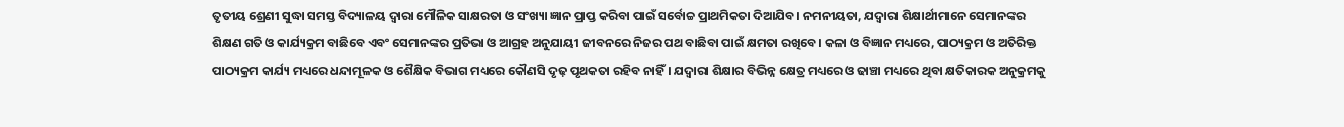ତୃତୀୟ ଶ୍ରେଣୀ ସୁଦ୍ଧା ସମସ୍ତ ବିଦ୍ୟାଳୟ ଦ୍ୱାରା ମୌଳିକ ସାକ୍ଷରତା ଓ ସଂଖ୍ୟା ଜ୍ଞାନ ପ୍ରାପ୍ତ କରିବା ପାଇଁ ସର୍ବୋଚ୍ଚ ପ୍ରାଥମିକତା ଦିଆଯିବ। ନମନୀୟତା, ଯଦ୍ୱାରା ଶିକ୍ଷାର୍ଥୀମାନେ ସେମାନଙ୍କର ଶିକ୍ଷଣ ଗତି ଓ କାର୍ଯ୍ୟକ୍ରମ ବାଛିବେ ଏବଂ ସେମାନଙ୍କର ପ୍ରତିଭା ଓ ଆଗ୍ରହ ଅନୁଯାୟୀ ଜୀବନରେ ନିଜର ପଥ ବାଛିବା ପାଇଁ କ୍ଷମତା ରଖିବେ। କଳା ଓ ବିଜ୍ଞାନ ମଧ୍ୟରେ, ପାଠ୍ୟକ୍ରମ ଓ ଅତିରିକ୍ତ ପାଠ୍ୟକ୍ରମ କାର୍ଯ୍ୟ ମଧ୍ୟରେ ଧନ୍ଦାମୂଳକ ଓ ଶୈକ୍ଷିକ ବିଭାଗ ମଧ୍ୟରେ କୌଣସି ଦୃଢ଼ ପୃଥକତା ରହିବ ନାହିଁ। ଯଦ୍ୱାରା ଶିକ୍ଷାର ବିଭିନ୍ନ କ୍ଷେତ୍ର ମଧ୍ୟରେ ଓ ଢାଞ୍ଚା ମଧ୍ୟରେ ଥିବା କ୍ଷତିକାରକ ଅନୁକ୍ରମକୁ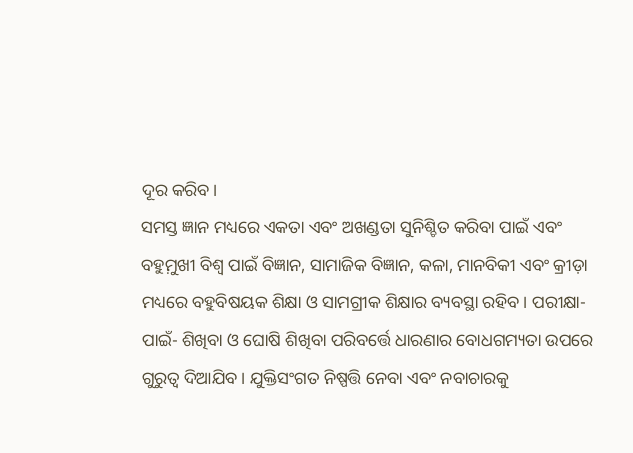ଦୂର କରିବ।
ସମସ୍ତ ଜ୍ଞାନ ମଧ୍ୟରେ ଏକତା ଏବଂ ଅଖଣ୍ଡତା ସୁନିଶ୍ଚିତ କରିବା ପାଇଁ ଏବଂ ବହୁମ଼ୁଖୀ ବିଶ୍ୱ ପାଇଁ ବିଜ୍ଞାନ, ସାମାଜିକ ବିଜ୍ଞାନ, କଳା, ମାନବିକୀ ଏବଂ କ୍ରୀଡ଼ା ମଧ୍ୟରେ ବହୁବିଷୟକ ଶିକ୍ଷା ଓ ସାମଗ୍ରୀକ ଶିକ୍ଷାର ବ୍ୟବସ୍ଥା ରହିବ। ପରୀକ୍ଷା- ପାଇଁ- ଶିଖିବା ଓ ଘୋଷି ଶିଖିବା ପରିବର୍ତ୍ତେ ଧାରଣାର ବୋଧଗମ୍ୟତା ଉପରେ ଗୁରୁତ୍ୱ ଦିଆଯିବ। ଯୁକ୍ତିସଂଗତ ନିଷ୍ପତ୍ତି ନେବା ଏବଂ ନବାଚାରକୁ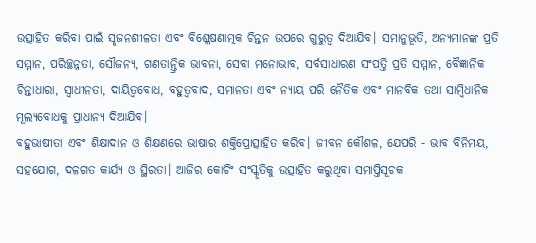ଉତ୍ସାହିତ କରିବା ପାଇଁ ସୃଜନଶୀଳତା ଏବଂ ବିଶ୍ଳେଷଣାତ୍ମକ ଚିନ୍ତନ ଉପରେ ଗୁରୁତ୍ୱ ଦିଆଯିବ। ସମାନୁଭୂତି, ଅନ୍ୟମାନଙ୍କ ପ୍ରତି ସମ୍ମାନ, ପରିଚ୍ଛନ୍ନତା, ସୌଜନ୍ୟ, ଗଣତାନ୍ତ୍ରିକ ଭାବନା, ସେବା ମନୋଭାବ, ସର୍ବସାଧାରଣ ସଂପତ୍ତି ପ୍ରତି ସମ୍ମାନ, ବୈଜ୍ଞାନିକ ଚିନ୍ତାଧାରା, ସ୍ୱାଧୀନତା, ଦାୟିତ୍ୱବୋଧ, ବହୁତ୍ୱବାଦ, ସମାନତା ଏବଂ ନ୍ୟାୟ ପରି ନୈତିକ ଏବଂ ମାନବିକ ତଥା ସାମ୍ବିଧାନିକ ମୂଲ୍ୟବୋଧକୁ ପ୍ରାଧାନ୍ୟ ଦିଆଯିବ।
ବହୁଭାଷୀତା ଏବଂ ଶିକ୍ଷାଦାନ ଓ ଶିକ୍ଷଣରେ ଭାଷାର ଶକ୍ତିପ୍ରୋତ୍ସାହିତ କରିବ। ଜୀବନ କୌଶଳ, ଯେପରି - ଭାବ ବିନିମୟ, ସହଯୋଗ, ଦଳଗତ କାର୍ଯ୍ୟ ଓ ସ୍ଥିରତା। ଆଜିର କୋଚିଂ ସଂସ୍କୃତିକୁ ଉତ୍ସାହିତ କରୁଥିବା ସମାପ୍ତିସୂଚକ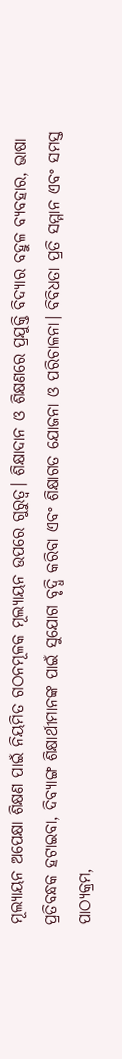ମୂଲ୍ୟାୟନ ଅପେକ୍ଷା ଶିକ୍ଷଣ ପାଇଁ ନିୟମିତ ଗଠନମୂଳକ ମୂଲ୍ୟାୟନ ଉପରେ ଗୁରୁତ୍ୱ। ଶିକ୍ଷାଦାନ ଓ ଶିକ୍ଷଣରେ ପ୍ରଯୁକ୍ତି ବିଦ୍ୟାର ବହୁଳ ବ୍ୟବହାର, ଭାଷା ପ୍ରତିବନ୍ଧକ ହଟାଇବା, ଦିବ୍ୟାଙ୍ଗ ଶିକ୍ଷାର୍ଥୀମାନଙ୍କ ପାଇଁ ସୁଯୋଗ ବୃଦ୍ଧି କରିବା ଏବଂ ଶିକ୍ଷାଗତ ଯୋଜନା ଓ ପରିଚାଳନା। ବିବିଧତା ପ୍ରତି ସମ୍ମାନ ଏବଂ ସମସ୍ତ ପାଠ୍ୟକ୍ରମ,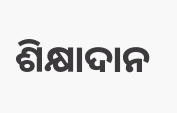ଶିକ୍ଷାଦାନ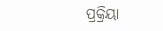ପ୍ରକ୍ରିୟା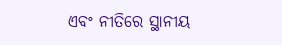ଏବଂ ନୀତିରେ ସ୍ଥାନୀୟ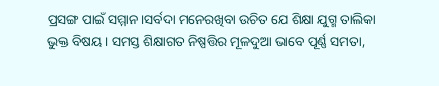ପ୍ରସଙ୍ଗ ପାଇଁ ସମ୍ମାନ।ସର୍ବଦା ମନେରଖିବା ଉଚିତ ଯେ ଶିକ୍ଷା ଯୁଗ୍ମ ତାଲିକା ଭୁକ୍ତ ବିଷୟ। ସମସ୍ତ ଶିକ୍ଷାଗତ ନିଷ୍ପତ୍ତିର ମୂଳଦୁଆ ଭାବେ ପୂର୍ଣ୍ଣ ସମତା,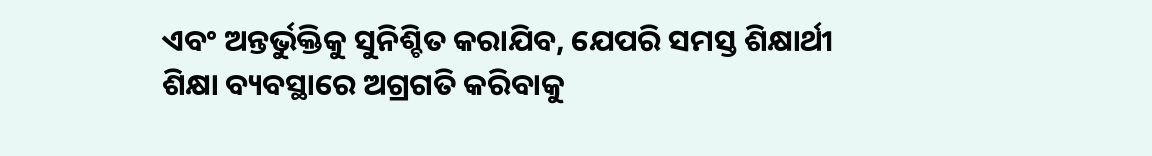ଏବଂ ଅନ୍ତର୍ଭୁକ୍ତିକୁ ସୁନିଶ୍ଚିତ କରାଯିବ, ଯେପରି ସମସ୍ତ ଶିକ୍ଷାର୍ଥୀ ଶିକ୍ଷା ବ୍ୟବସ୍ଥାରେ ଅଗ୍ରଗତି କରିବାକୁ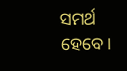ସମର୍ଥ ହେବେ।